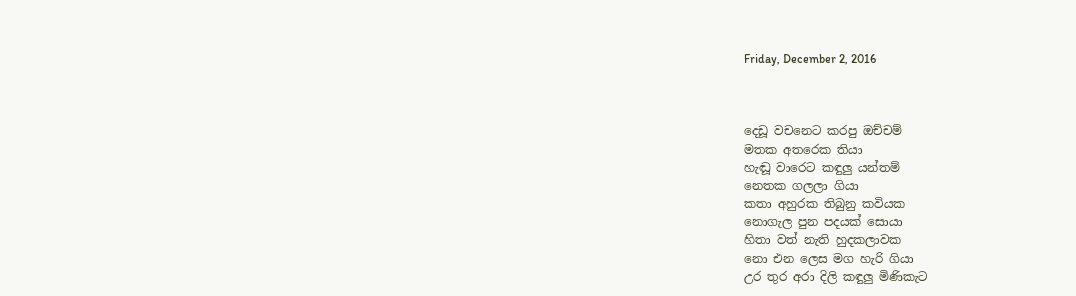Friday, December 2, 2016



දෙඩූ වචනෙට කරපු ඔච්චම්
මතක අතරෙක තියා
හැඬූ වාරෙට කඳුලු යන්තම්
නෙතක ගලලා ගියා
කතා අහුරක තිබුනු කවියක
නොගැල පුන පදයක් සොයා
හිතා වත් නැති හුදකලාවක
නො එන ලෙස මග හැරි ගියා
උර තුර අරා දිලි කඳුලු මිණිකැට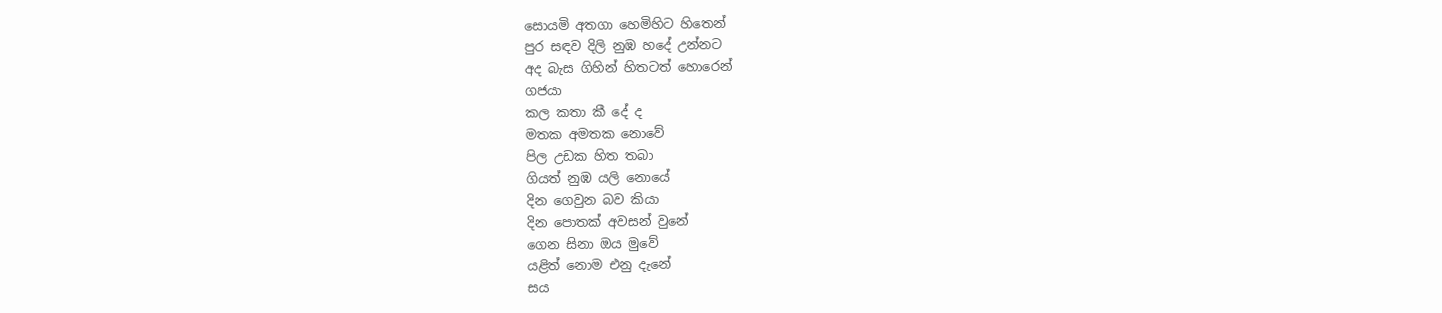සොයමි අතගා හෙමිහිට හිතෙන්
පුර සඳව දිලි නුඹ හදේ උන්නට
අද බැස ගිහින් හිතටත් හොරෙන්
ගජයා
කල කතා කී දේ ද
මතක අමතක නොවේ
පිල උඩක හිත තබා
ගියත් නුඹ යලි නොයේ
දින ගෙවුන බව කියා
දින පොතක් අවසන් වුනේ
ගෙන සිනා ඔය මුවේ
යළිත් නොම එනු දැනේ
සය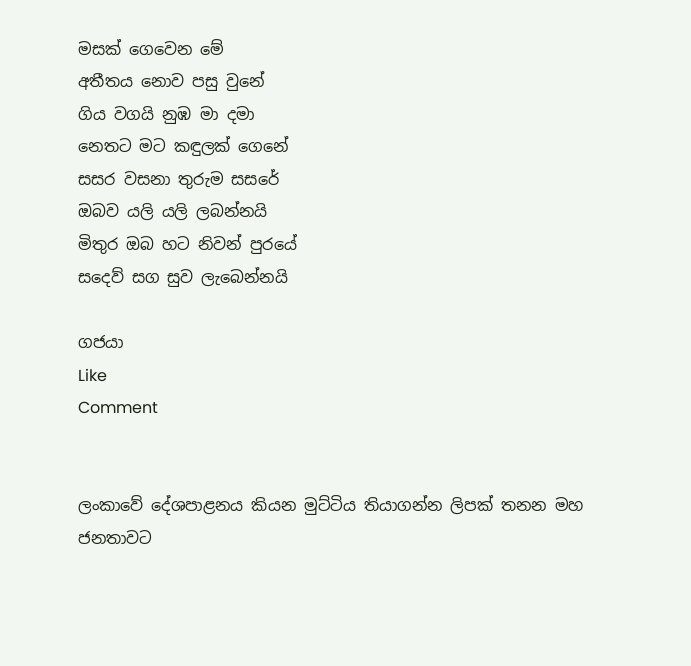මසක් ගෙවෙන මේ
අතීතය නොව පසු වුනේ
ගිය වගයි නුඹ මා දමා
නෙතට මට කඳුලක් ගෙනේ
සසර වසනා තුරුම සසරේ
ඔබව යලි යලි ලබන්නයි
මිතුර ඔබ හට නිවන් පුරයේ
සදෙව් සග සුව ලැබෙන්නයි

ගජයා
Like
Comment


ලංකාවේ දේශපාළනය කියන මුට්ටිය තියාගන්න ලිපක් තනන මහ ජනතාවට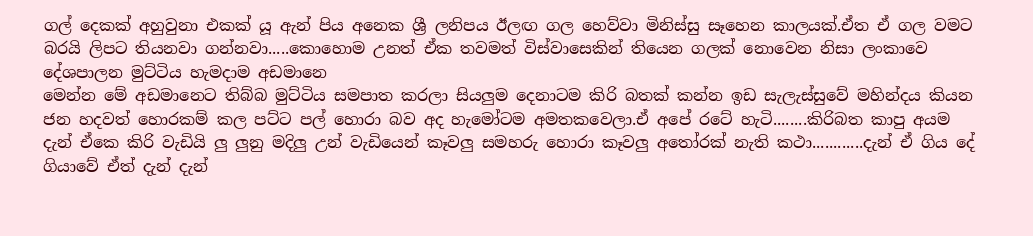ගල් දෙකක් අහුවුනා එකක් යූ ඇන් පිය අනෙක ශ්‍රී ලනිපය ඊලඟ ගල හෙව්වා මිනිස්සු සෑහෙන කාලයක්.ඒත ඒ ගල වමට බරයි ලිපට තියනවා ගන්නවා.....කොහොම උනත් ඒක තවමත් විස්වාසෙකින් තියෙන ගලක් නොවෙන නිසා ලංකාවෙ දේශපාලන මුට්ටිය හැමදාම අඩමානෙ
මෙන්න මේ අඩමානෙට තිබ්බ මුට්ටිය සමපාත කරලා සියලුම දෙනාටම කිරි බතක් කන්න ඉඩ සැලැස්සුවේ මහින්දය කියන ජන හදවත් හොරකම් කල පට්ට පල් හොරා බව අද හැමෝටම අමතකවෙලා.ඒ අපේ රටේ හැටි........කිරිබත කාපු අයම දැන් ඒකෙ කිරි වැඩියි ලු ලුනු මදිලු උන් වැඩියෙන් කෑවලු සමහරු හොරා කෑවලු අතෝරක් නැති කථා............දැන් ඒ ගිය දේ ගියාවේ ඒත් දැන් දැන්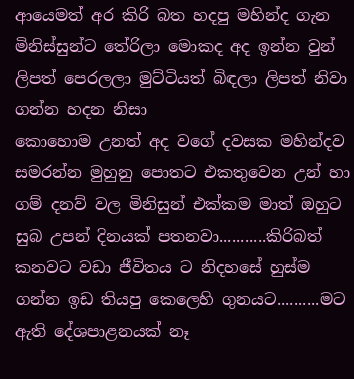ආයෙමත් අර කිරි බත හදපු මහින්ද ගැන මිනිස්සුන්ට තේරිලා මොකද අද ඉන්න වුන් ලිපත් පෙරලලා මුට්ටියත් බිඳලා ලිපත් නිවා ගන්න හදන නිසා
කොහොම උනත් අද වගේ දවසක මහින්දව සමරන්න මුහුනු පොතට එකතුවෙන උන් හා ගම් දනව් වල මිනිසුන් එක්කම මාත් ඔහුට සුබ උපන් දිනයක් පතනවා...........කිරිබත් කනවට වඩා ජීවිතය ට නිදහසේ හුස්ම ගන්න ඉඩ තියපු කෙලෙහි ගුනයට..........මට ඇති දේශපාළනයක් නෑ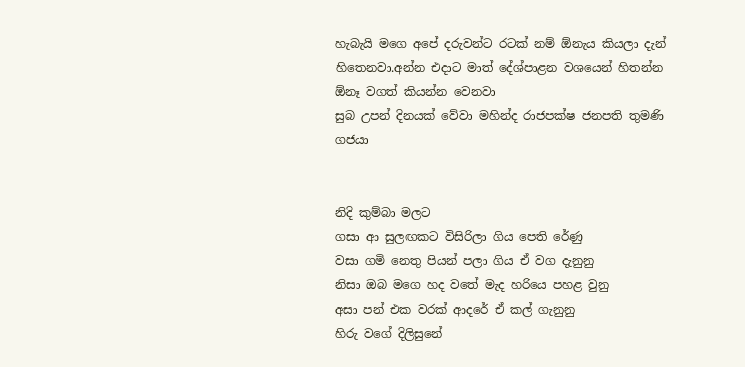හැබැයි මගෙ අපේ දරුවන්ට රටක් නම් ඕනැය කියලා දැන් හිතෙනවා.අන්න එදාට මාත් දේශ්පාළන වශයෙන් හිතන්න ඕනෑ වගත් කියන්න වෙනවා
සුබ උපන් දිනයක් වේවා මහින්ද රාජපක්ෂ ජනපති තුමණි
ගජයා


නිදි කුම්බා මලට
ගසා ආ සුලඟකට විසිරිලා ගිය පෙති රේණු
වසා ගමි නෙතු පියන් පලා ගිය ඒ වග දැනුනු
නිසා ඔබ මගෙ හද වතේ මැද හරියෙ පහළ වුනු
අසා පන් එක වරක් ආදරේ ඒ කල් ගැනුනු
හිරු වගේ දිලිසුනේ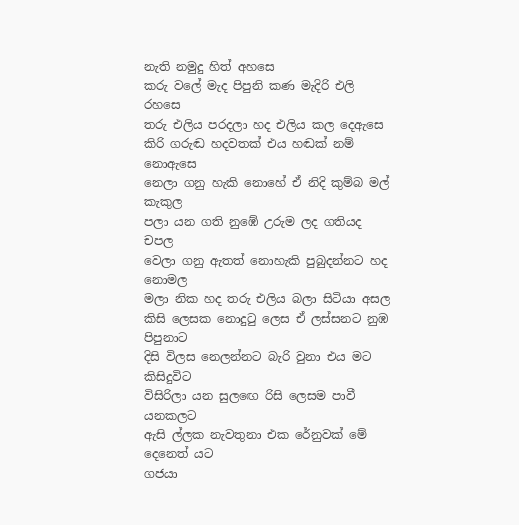නැති නමුදු හිත් අහසෙ
කරු වලේ මැද පිපුනි කණ මැදිරි එලි රහසෙ
තරු එලිය පරදලා හද එලිය කල දෙඇසෙ
කිරි ගරුඬ හදවතක් එය හඬක් නම් නොඇසෙ
නෙලා ගනු හැකි නොහේ ඒ නිදි කුම්බ මල් කැකුල
පලා යන ගති නුඹේ උරුම ලද ගතියද චපල
වෙලා ගනු ඇතත් නොහැකි පුබුදන්නට හද නොමල
මලා නික හද තරු එලිය බලා සිටියා අසල
කිසි ලෙසක නොදුටු ලෙස ඒ ලස්සනට නුඹ පිපුනාට
දිසි විලස නෙලන්නට බැරි වුනා එය මට කිසිදුවිට
විසිරිලා යන සුලඟෙ රිසි ලෙසම පාවී යනකලට
ඇසි ල්ලක නැවතුනා එක රේනුවක් මේ දෙනෙත් යට
ගජයා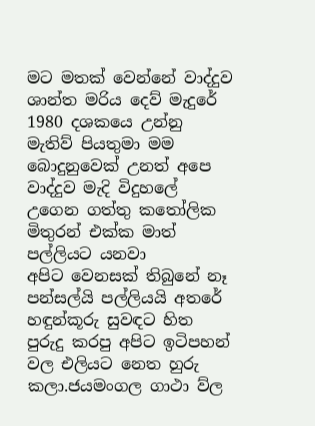මට මතක් වෙන්නේ වාද්දුව ශාන්ත මරිය දෙව් මැදුරේ 1980 දශකයෙ උන්නු මැතිව් පියතුමා මම බොදුනුවෙක් උනත් අපෙ වාද්දුව මැදි විදුහලේ උගෙන ගත්තු කතෝලික මිතුරන් එක්ක මාත් පල්ලියට යනවා
අපිට වෙනසක් තිබුනේ නෑ පන්සල්යි පල්ලියයි අතරේ හඳුන්කූරු සුවඳට හිත පුරුදු කරපු අපිට ඉටිපහන් වල එලියට නෙත හුරු කලා.ජයමංගල ගාථා ව්ල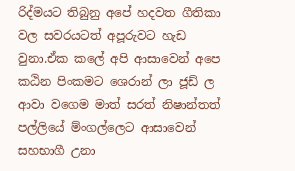රිද්මයට තිබුනු අපේ හදවත ගීතිකා වල සවරයටත් අපූරුවට හැඩ වුනා.ඒක කලේ අපි ආසාවෙන් අපෙ කඨින පිංකමට ශෙරාන් ලා ජූඩ් ල ආවා වගෙම මාත් සරත් නිෂාන්තත් පල්ලියේ ම්ංගල්ලෙට ආසාවෙන් සහභාගී උනා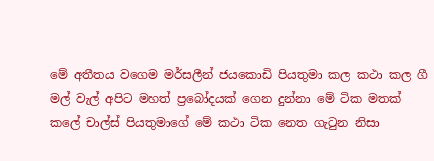මේ අතීතය වගෙම මර්සලීන් ජයකොඩි පියතුමා කල කථා කල ගී මල් වැල් අපිට මහත් ප්‍රබෝදයක් ගෙන දුන්නා මේ ටික මතක් කලේ චාල්ස් පියතුමාගේ මේ කථා ටික නෙත ගැටුන නිසා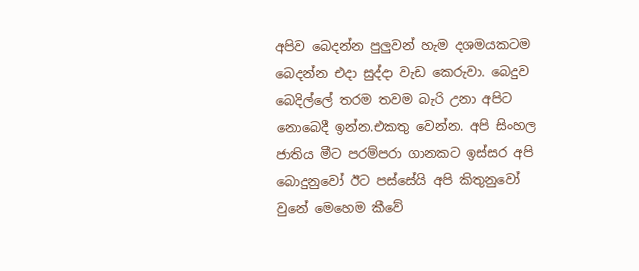අපිව බෙදන්න පුලුවන් හැම දශමයකටම බෙදන්න එදා සුද්දා වැඩ කෙරුවා. බෙදුව බෙදිල්ලේ තරම තවම බැරි උනා අපිට නොබෙදී ඉන්න.එකතු වෙන්න. අපි සිංහල ජාතිය මීට පරම්පරා ගානකට ඉස්සර අපි බොදුනුවෝ ඊට පස්සේයි අපි කිතුනුවෝ වුනේ මෙහෙම කීවේ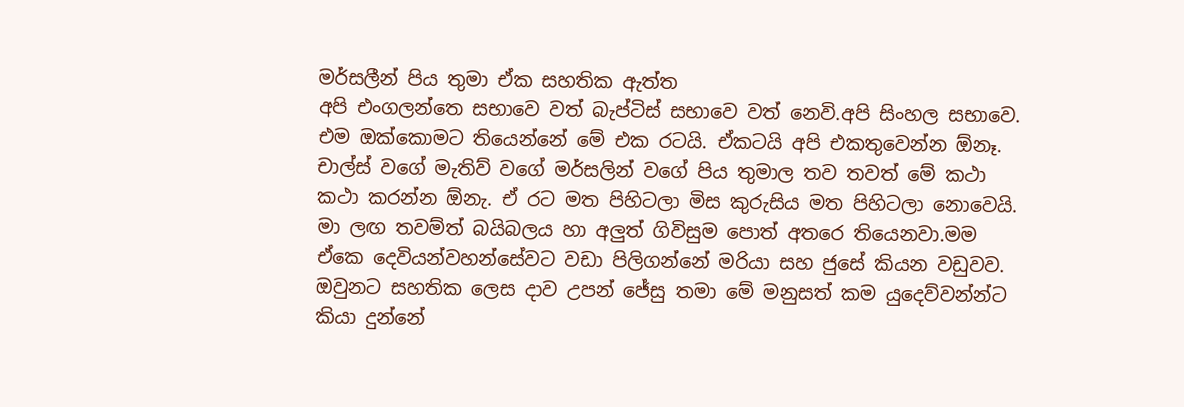මර්සලීන් පිය තුමා ඒක සහතික ඇත්ත
අපි එංගලන්තෙ සභාවෙ වත් බැප්ටිස් සභාවෙ වත් නෙවි.අපි සිංහල සභාවෙ. එම ඔක්කොමට තියෙන්නේ මේ එක රටයි. ඒකටයි අපි එකතුවෙන්න ඕනෑ. චාල්ස් වගේ මැතිව් වගේ මර්සලින් වගේ පිය තුමාල තව තවත් මේ කථා කථා කරන්න ඕනැ. ඒ රට මත පිහිටලා මිස කුරුසිය මත පිහිටලා නොවෙයි.
මා ලඟ තවම්ත් බයිබලය හා අලුත් ගිවිසුම පොත් අතරෙ තියෙනවා.මම ඒකෙ දෙවියන්වහන්සේවට වඩා පිලිගන්නේ මරියා සහ ජුසේ කියන වඩුවව. ඔවුනට සහතික ලෙස දාව උපන් ජේසු තමා මේ මනුසත් කම යුදෙව්වන්න්ට කියා දුන්නේ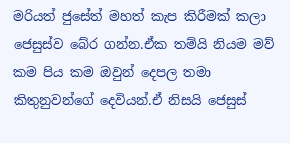මරියත් ජුසේත් මහත් කැප කිරීමක් කලා ජෙසුස්ව බේර ගන්න.ඒක තම්යි නියම මව් කම පිය කම ඔවුන් දෙපල තමා කිතුනුවන්ගේ දෙවියන්.ඒ නිසයි ජෙසුස්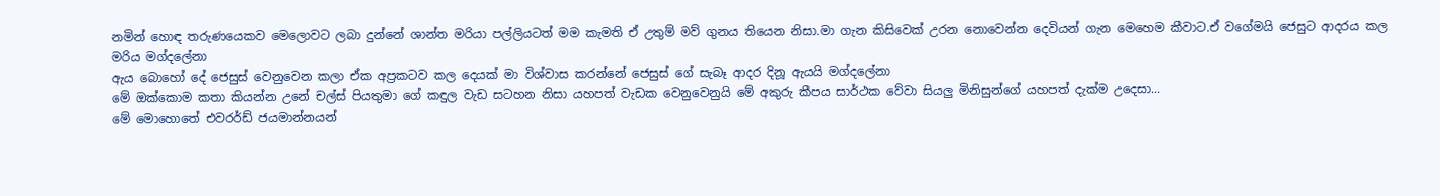නමින් හොඳ තරුණයෙකව මෙලොවට ලබා දුන්නේ ශාන්ත මරියා පල්ලියටත් මම කැමති ඒ උතුම් මව් ගුනය තියෙන නිසා.මා ගැන කිසිවෙක් උරන නොවෙන්න දෙවියන් ගැන මෙහෙම කීවාට.ඒ වගේමයි ජෙසුට ආදරය කල මරිය මග්දලේනා
ඇය බොහෝ දේ ජෙසුස් වෙනුවෙන කලා ඒක අප්‍රකටව කල දෙයක් මා විශ්වාස කරන්නේ ජෙසුස් ගේ සැබෑ ආදර දිනූ ඇයයි මග්දලේනා
මේ ඔක්කොම කතා කියන්න උනේ චල්ස් පියතුමා ගේ කඳුල වැඩ සටහන නිසා යහපත් වැඩක වෙනුවෙනුයි මේ අකුරු කීපය සාර්ථක වේවා සියලු මිනිසුන්ගේ යහපත් දැක්ම උදෙසා...
මේ මොහොතේ එවරර්ඩ් ජයමාන්නයන්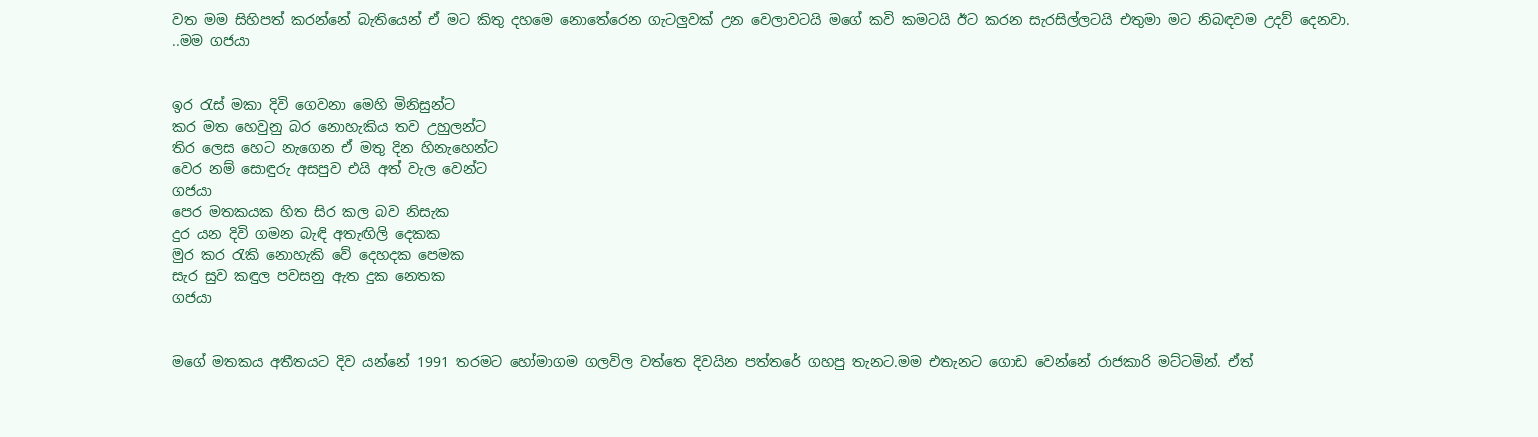වත මම සිහිපත් කරන්නේ බැතියෙන් ඒ මට කිතු දහමෙ නොතේරෙන ගැටලුවක් උන වෙලාවටයි මගේ කවි කමටයි ඊට කරන සැරසිල්ලටයි එතුමා මට නිබඳවම උදව් දෙනවා.
..මම ගජයා


ඉර රැස් මකා දිවි ගෙවනා මෙහි මිනිසුන්ට
කර මත හෙවුනු බර නොහැකිය තව උහුලන්ට
තිර ලෙස හෙට නැගෙන ඒ මතු දින හිනැහෙන්ට
වෙර නම් සොඳුරු අසපුව එයි අත් වැල වෙන්ට
ගජයා
පෙර මතකයක හිත සිර කල බව නිසැක
දුර යන දිවි ගමන බැඳි අතැඟිලි දෙකක
මුර කර රැකි නොහැකි වේ දෙහදක පෙමක
සැර සුව කඳුල පවසනු ඇත දුක නෙතක
ගජයා


මගේ මතකය අතීතයට දිව යන්නේ 1991 තරමට හෝමාගම ගලවිල වත්තෙ දිවයින පත්තරේ ගහපු තැනට.මම එතැනට ගොඩ වෙන්නේ රාජකාරි මට්ටමින්. ඒත්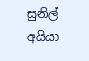සුනිල් අයියා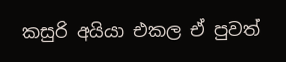කසුරි අයියා එකල ඒ පුවත්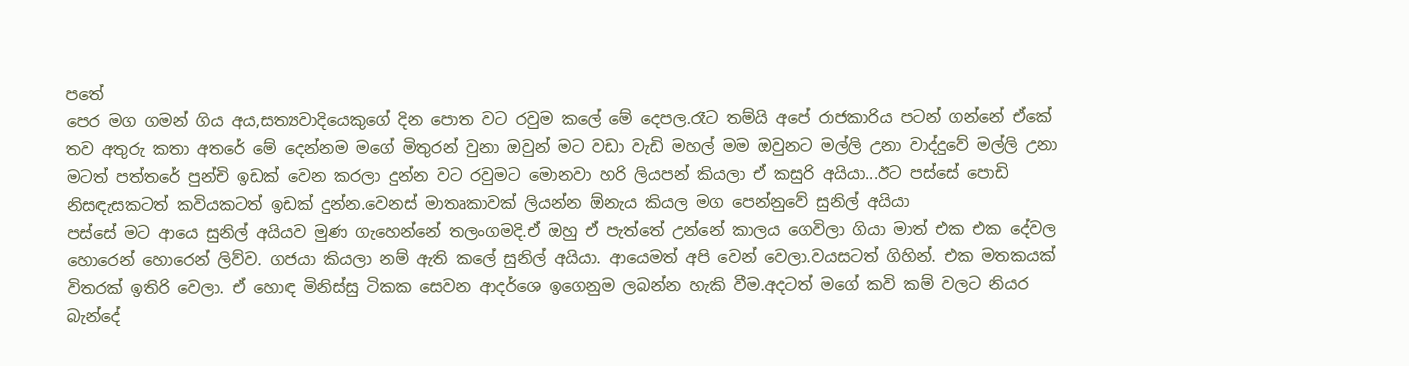පතේ
පෙර මග ගමන් ගිය අය,සත්‍යවාදියෙකුගේ දින පොත වට රවුම කලේ මේ දෙපල.රෑට තම්යි අපේ රාජකාරිය පටන් ගන්නේ ඒකේ තව අතුරු කතා අතරේ මේ දෙන්නම මගේ මිතුරන් වුනා ඔවුන් මට වඩා වැඩි මහල් මම ඔවුනට මල්ලි උනා වාද්දුවේ මල්ලි උනා
මටත් පත්තරේ පුන්චි ඉඩක් වෙන කරලා දුන්න වට රවුමට මොනවා හරි ලියපන් කියලා ඒ කසුරි අයියා...ඊට පස්සේ පොඩි නිසඳැසකටත් කවියකටත් ඉඩක් දුන්න.වෙනස් මාතෘකාවක් ලියන්න ඕනැය කියල මග පෙන්නුවේ සුනිල් අයියා
පස්සේ මට ආයෙ සුනිල් අයියව මුණ ගැහෙන්නේ තලංගමදි.ඒ ඔහු ඒ පැත්තේ උන්නේ කාලය ගෙවිලා ගියා මාත් එක එක දේවල හොරෙන් හොරෙන් ලිව්ව. ගජයා කියලා නම් ඇති කලේ සුනිල් අයියා. ආයෙමත් අපි වෙන් වෙලා.වයසටත් ගිහින්. එක මතකයක් විතරක් ඉතිරි වෙලා. ඒ හොඳ මිනිස්සු ටිකක සෙවන ආදර්ශෙ ඉගෙනුම ලබන්න හැකි වීම.අදටත් මගේ කවි කම් වලට නියර බැන්දේ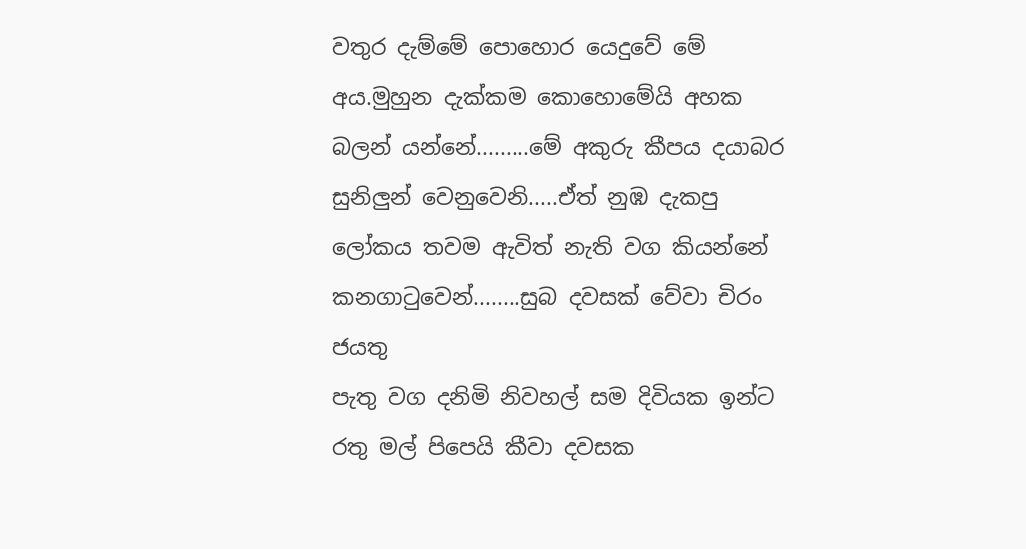වතුර දැම්මේ පොහොර යෙදුවේ මේ අය.මුහුන දැක්කම කොහොමේයි අහක බලන් යන්නේ.........මේ අකුරු කීපය දයාබර සුනිලුන් වෙනුවෙනි.....ඒත් නුඹ දැකපු ලෝකය තවම ඇවිත් නැති වග කියන්නේ කනගාටුවෙන්........සුබ දවසක් වේවා චිරං ජයතු
පැතු වග දනිමි නිවහල් සම දිවියක ඉන්ට
රතු මල් පිපෙයි කීවා දවසක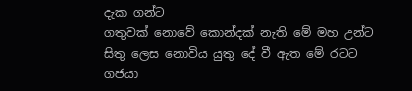දැක ගන්ට
ගතුවක් නොවේ කොන්දක් නැති මේ මහ උන්ට
සිතු ලෙස නොවිය යුතු දේ වී ඇත මේ රටට
ගජයා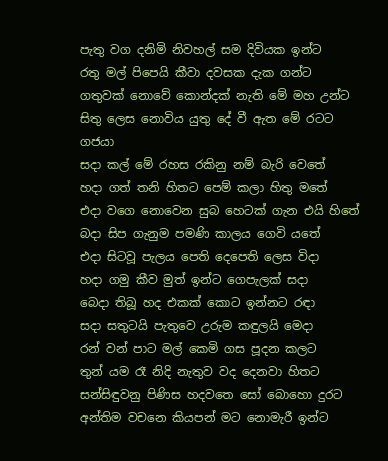පැතු වග දනිමි නිවහල් සම දිවියක ඉන්ට
රතු මල් පිපෙයි කීවා දවසක දැක ගන්ට
ගතුවක් නොවේ කොන්දක් නැති මේ මහ උන්ට
සිතු ලෙස නොවිය යුතු දේ වී ඇත මේ රටට
ගජයා
සදා කල් මේ රහස රකිනු නම් බැරි වෙතේ
හදා ගත් තනි හිතට පෙම් කලා හිතු මතේ
එදා වගෙ නොවෙන සුබ හෙටක් ගැන එයි හිතේ
බදා සිප ගැනුම පමණි කාලය ගෙවි යතේ
එදා සිටවූ පැලය පෙති දෙපෙති ලෙස විදා
හදා ගමු කීව මුත් ඉන්ට ගෙපැලක් සදා
බෙදා තිබූ හද එකක් කොට ඉන්නට රඳා
සදා සතුටයි පැතුවෙ උරුම කඳුලයි මෙදා
රන් වන් පාට මල් කෙමි ගස පූදන කලට
තුන් යම රෑ නිදි නැතුව වද දෙනවා හිතට
සන්සිඳුවනු පිණිස හදවතෙ සෝ බොහො දුරට
අන්තිම වචනෙ කියපන් මට නොමැරී ඉන්ට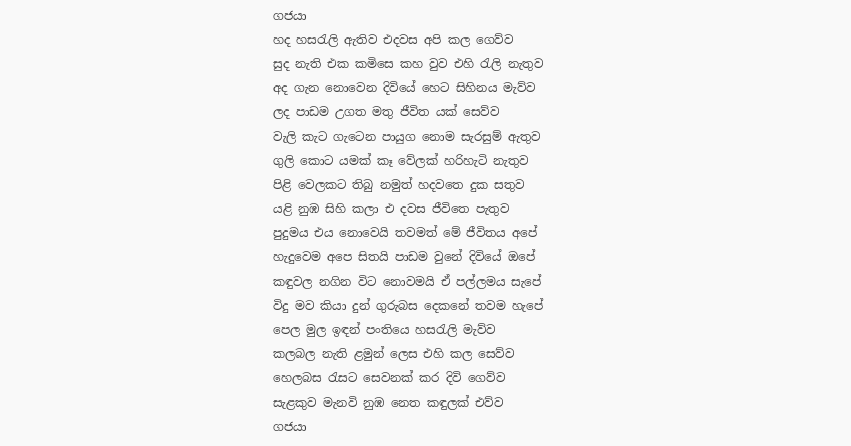ගජයා
හද හසරැලි ඇතිව එදවස අපි කල ගෙව්ව
සුද නැති එක කමිසෙ කහ වුව එහි රැලි නැතුව
අද ගැන නොවෙන දිවියේ හෙට සිහිනය මැව්ව
ලද පාඩම උගත මතු ජීවිත යක් සෙව්ව
වැලි කැට ගැටෙන පායුග නොම සැරසුම් ඇතුව
ගුලි කොට යමක් කෑ වේලක් හරිහැටි නැතුව
පිළි වෙලකට තිබු නමුත් හදවතෙ දුක සතුව
යළි නුඹ සිහි කලා එ දවස ජීවිතෙ පැතුව
පුදුමය එය නොවෙයි තවමත් මේ ජීවිතය අපේ
හැදුවෙම අපෙ සිතයි පාඩම වුනේ දිවියේ ඔපේ
කඳුවල නගින විට නොවමයි ඒ පල්ලමය සැපේ
විදු මව කියා දුන් ගුරුබස දෙකනේ තවම හැපේ
පෙල මුල ඉඳන් පංතියෙ හසරැලි මැව්ව
කලබල නැති ළමුන් ලෙස එහි කල සෙව්ව
හෙලබස රැසට සෙවනක් කර දිවි ගෙව්ව
සැළකුව මැනවි නුඹ නෙත කඳුලක් එව්ව
ගජයා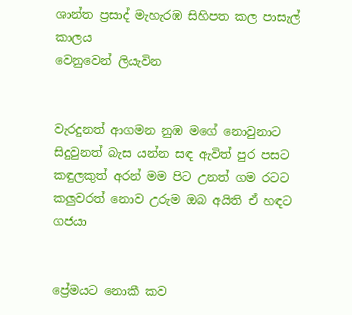ශාන්ත ප්‍රසාද් මැහැරඹ සිහිපත කල පාසැල් කාලය
වෙනුවෙන් ලියැවින


වැරදුනත් ආගමන නුඹ මගේ නොවුනාට
සිදුවුනත් බැස යන්න සඳ ඇවිත් පුර පසට
කඳුලකුත් අරන් මම පිට උනත් ගම රටට
කලුවරත් නොව උරුම ඔබ අයිති ඒ හඳට
ගජයා


ප්‍රේමයට නොකී කව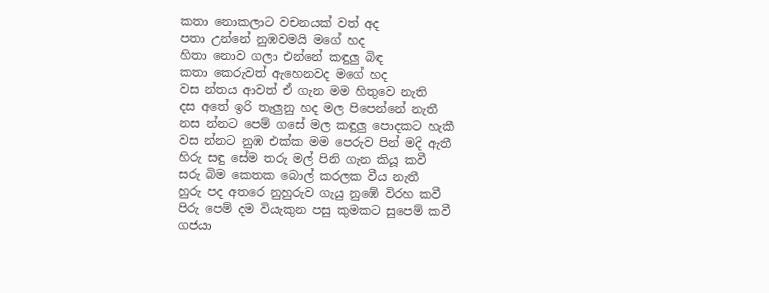කතා නොකලාට වචනයක් වත් අද
පතා උන්නේ නුඹවමයි මගේ හද
හිතා නොව ගලා එන්නේ කඳුලු බිඳ
කතා කෙරුවත් ඇහෙනවද මගේ හද
වස න්තය ආවත් ඒ ගැන මම හිතුවෙ නැති
දස අතේ ඉරි තැලුනු හද මල පිපෙන්නේ නැතී
නස න්නට පෙම් ගසේ මල කඳුලු පොදකට හැකී
වස න්නට නුඹ එක්ක මම පෙරුව පින් මදි ඇතී
හිරු සඳු සේම තරු මල් පිනි ගැන කියූ කවී
සරු බිම කෙතක බොල් කරලක වීය නැතී
හුරු පද අතරෙ නුහුරුව ගැයු නුඹේ විරහ කවී
පිරු පෙම් දම වියැකුන පසු කුමකට සුපෙම් කවී
ගජයා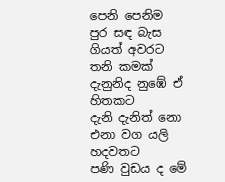පෙනි පෙනිම පුර සඳ බැස ගියත් අවරට
තනි කමක් දැනුනිද නුඹේ ඒ හිතකට
දැනි දැනිත් නො එනා වග යලි හදවතට
පණි වුඩය ද මේ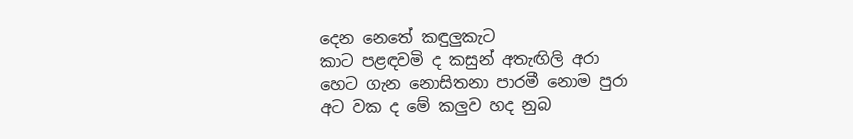දෙන නෙතේ කඳුලුකැට
කාට පළඳවමි ද කසුන් අතැඟිලි අරා
හෙට ගැන නොසිතනා පාරමී නොම පුරා
අට වක ද මේ කලුව හද නුබ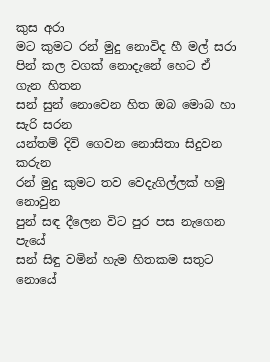කුස අරා
මට කුමට රන් මුදු නොවිද හී මල් සරා
පින් කල වගක් නොදැනේ හෙට ඒ ගැන හිතන
සන් සුන් නොවෙන හිත ඔබ මොබ හා සැරි සරන
යන්තම් දිවි ගෙවන නොසිතා සිදුවන කරුන
රන් මුදු කුමට තව වෙදැගිල්ලක් හමු නොවුන
පුන් සඳ දීලෙන විට පුර පස නැගෙන පැයේ
සන් සිඳු වමින් හැම හිතකම සතුට නොයේ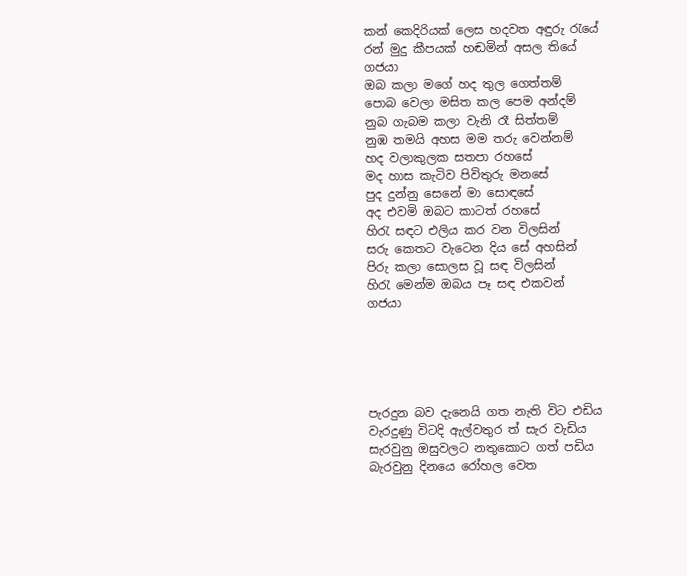කන් කෙදිරියක් ලෙස හදවත අඳුරු රැයේ
රන් මුදු කීපයක් හඬමින් අසල තියේ
ගජයා
ඔබ කලා මගේ හද තුල ගෙත්තම්
පොබ වෙලා මසිත කල පෙම අන්දම්
නුබ ගැබම කලා වැනි රෑ සිත්තම්
නුඹ තමයි අහස මම තරු වෙන්නම්
හද වලාකුලක සතපා රහසේ
මද හාස කැටිව පිවිතුරු මනසේ
පුද දුන්නු සෙනේ මා සොඳසේ
අද එවමි ඔබට කාටත් රහසේ
හිරැ සඳට එලිය කර වන විලසින්
සරු කෙතට වැටෙන දිය සේ අහසින්
පිරු කලා සොලස වූ සඳ විලසින්
හිරැ මෙන්ම ඔබය පෑ සඳ එකවන්
ගජයා





පැරදුන බව දැනෙයි ගත නැති විට එඩිය
වැරදුණු විටදි ඇල්වතුර ත් සැර වැඩිය
සැරවුනු ඔසුවලට නතුකොට ගත් පඩිය
බැරවුනු දිනයෙ රෝහල වෙත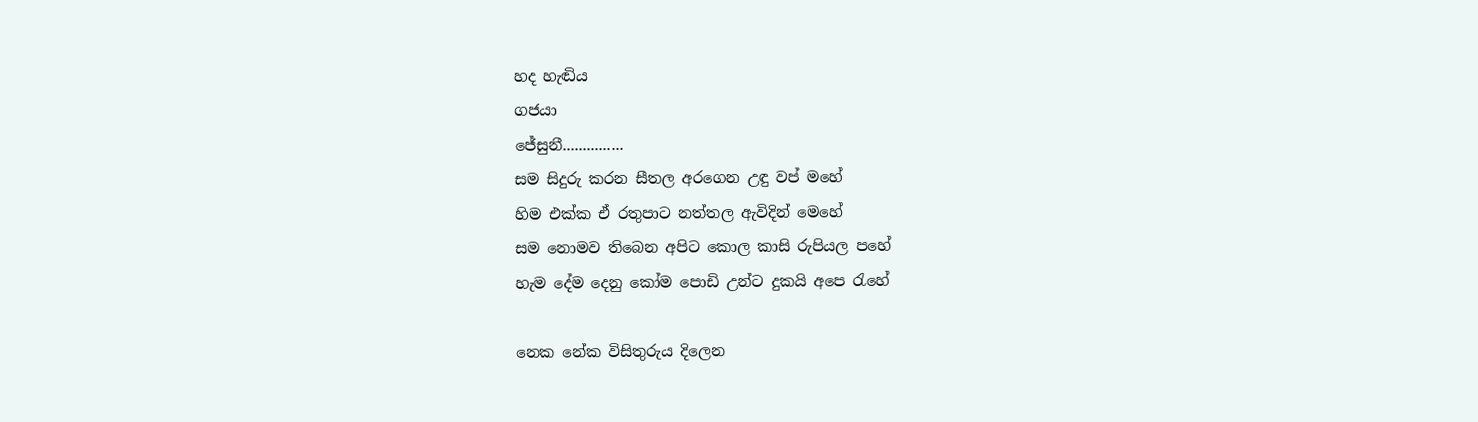හද හැඬිය
ගජයා
ජේසුනී...............
සම සිදුරු කරන සීතල අරගෙන උඳු වප් මහේ
හිම එක්ක ඒ රතුපාට නත්තල ඇවිදින් මෙහේ
සම නොමව තිබෙන අපිට කොල කාසි රුපියල පහේ
හැම දේම දෙනු කෝම පොඩි උන්ට දුකයි අපෙ රැහේ

නෙක නේක විසිතුරුය දිලෙන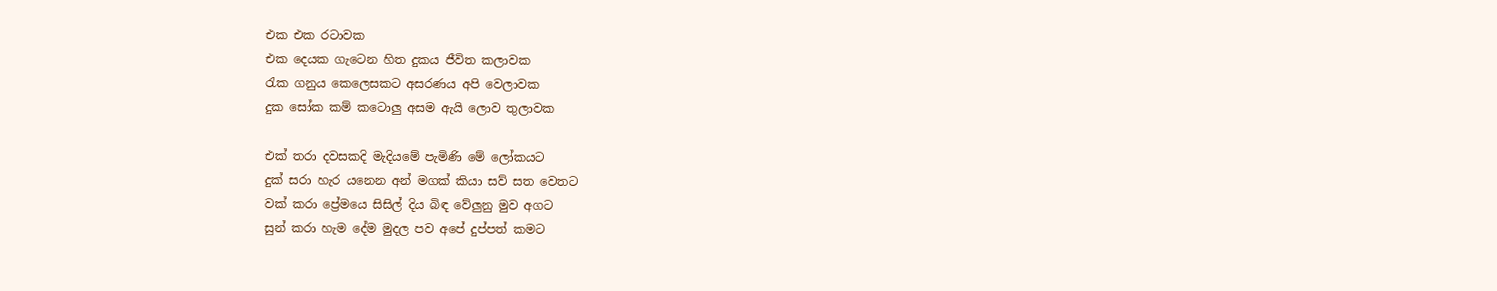එක එක රටාවක
එක දෙයක ගැටෙන හිත දුකය ජීවිත කලාවක
රැක ගනුය කෙලෙසකට අසරණය අපි වෙලාවක
දුක සෝක කම් කටොලු අසම ඇයි ලොව තුලාවක

එක් තරා දවසකදි මැදියමේ පැමිණි මේ ලෝකයට
දුක් සරා හැර යනෙන අන් මගක් කියා සව් සත වෙතට
වක් කරා ප්‍රේමයෙ සිසිල් දිය බිඳ වේලුනු මුව අගට
සුන් කරා හැම දේම මුදල පව අපේ දුප්පත් කමට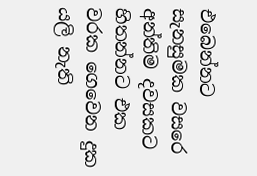එබෙන්නට සැනසුමක වසරෙ අන්තිම දවසකට
හිතන්නට එක වරක ගෙවෙන දුක යලි නැති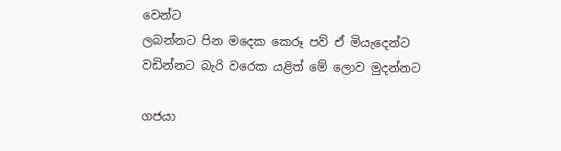වෙන්ට
ලබන්නට පින මදෙක කෙරූ පව් ඒ මියැදෙන්ට
වඩින්නට බැරි වරෙක යළිත් මේ ලොව මුදන්නට

ගජයා